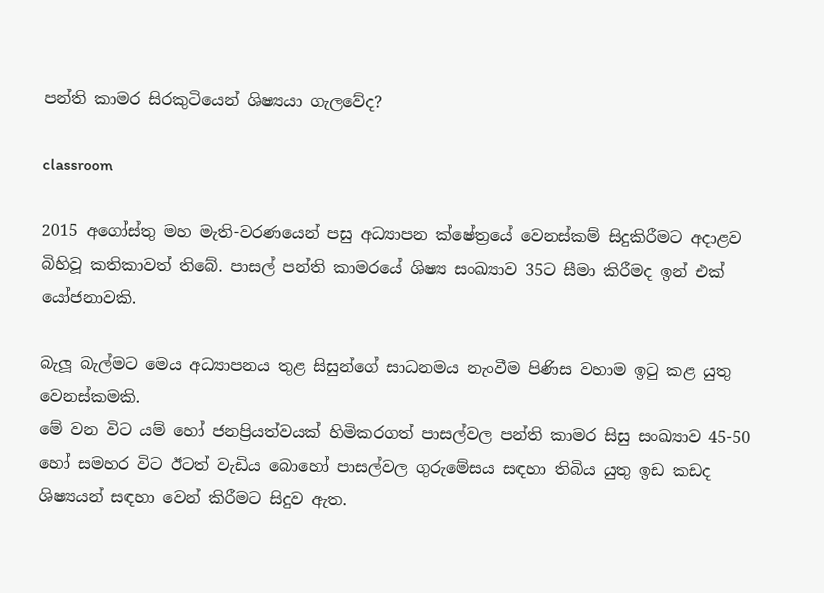පන්ති කාමර සිරකුටියෙන් ශිෂ්‍යයා ගැලවේද?

classroom

2015 අගෝස්තු මහ මැති-වරණයෙන් පසු අධ්‍යාපන ක්ෂේත්‍රයේ වෙනස්කම් සිදුකිරීමට අදාළව බිහිවූ කතිකාවත් තිබේ. පාසල් පන්ති කාමරයේ ශිෂ්‍ය සංඛ්‍යාව 35ට සීමා කිරීමද ඉන් එක් යෝජනාවකි.

බැලූ බැල්මට මෙය අධ්‍යාපනය තුළ සිසුන්ගේ සාධනමය නැංවීම පිණිස වහාම ඉටු කළ යුතු වෙනස්කමකි.
මේ වන විට යම් හෝ ජනප්‍රියත්වයක් හිමිකරගත් පාසල්වල පන්ති කාමර සිසු සංඛ්‍යාව 45-50 හෝ සමහර විට ඊටත් වැඩිය බොහෝ පාසල්වල ගුරුමේසය සඳහා තිබිය යුතු ඉඩ කඩද ශිෂ්‍යයන් සඳහා වෙන් කිරීමට සිදුව ඇත.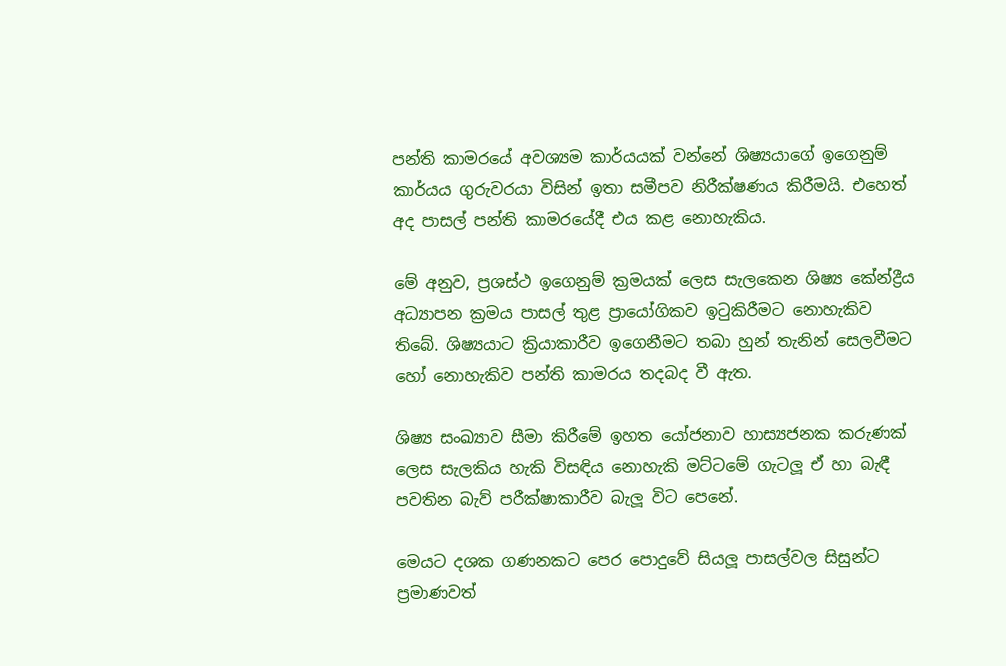පන්ති කාමරයේ අවශ්‍යම කාර්යයක් වන්නේ ශිෂ්‍යයාගේ ඉගෙනුම් කාර්යය ගුරුවරයා විසින් ඉතා සමීපව නිරීක්ෂණය කිරීමයි. එහෙත් අද පාසල් පන්ති කාමරයේදී එය කළ නොහැකිය.

මේ අනුව, ප්‍රශස්ථ ඉගෙනුම් ක්‍රමයක් ලෙස සැලකෙන ශිෂ්‍ය කේන්ද්‍රීය අධ්‍යාපන ක්‍රමය පාසල් තුළ ප්‍රායෝගිකව ඉටුකිරීමට නොහැකිව තිබේ. ශිෂ්‍යයාට ක්‍රියාකාරීව ඉගෙනීමට තබා හුන් තැනින් සෙලවීමට හෝ නොහැකිව පන්ති කාමරය තදබද වී ඇත.

ශිෂ්‍ය සංඛ්‍යාව සීමා කිරීමේ ඉහත යෝජනාව හාස්‍යජනක කරුණක් ලෙස සැලකිය හැකි විසඳිය නොහැකි මට්ටමේ ගැටලූ ඒ හා බැඳී පවතින බැව් පරීක්ෂාකාරීව බැලූ විට පෙනේ.

මෙයට දශක ගණනකට පෙර පොදුවේ සියලූ පාසල්වල සිසුන්ට ප්‍රමාණවත්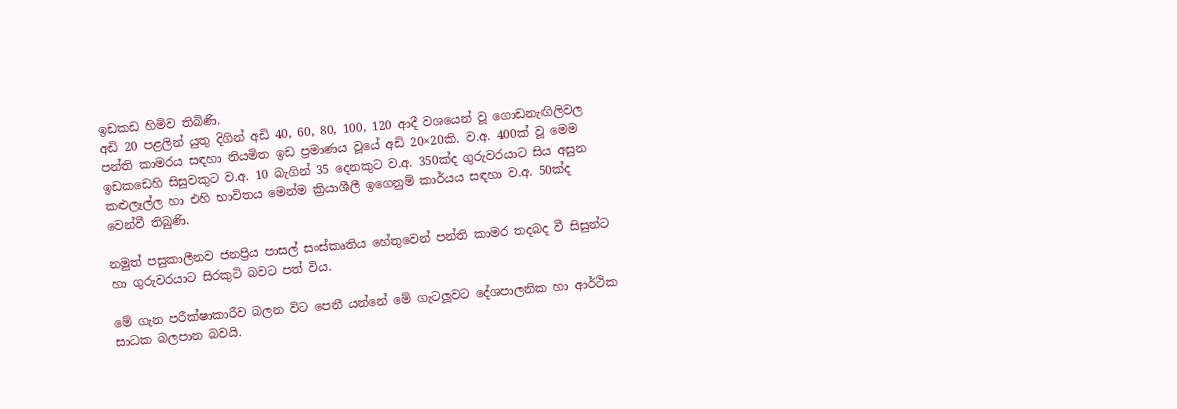ඉඩකඩ හිමිව තිබිණි.
අඩි 20 පළලින් යුතු දිගින් අඩි 40, 60, 80, 100, 120 ආදී වශයෙන් වූ ගොඩනැඟිලිවල පන්ති කාමරය සඳහා නියමිත ඉඩ ප්‍රමාණය වූයේ අඩි 20×20කි. ව.අ. 400ක් වූ මෙම ඉඩකඩෙහි සිසුවකුට ව.අ. 10 බැගින් 35 දෙනකුට ව.අ. 350ක්ද ගුරුවරයාට සිය අසුන කළුලෑල්ල හා එහි භාවිතය මෙන්ම ක්‍රියාශීලී ඉගෙනුම් කාර්යය සඳහා ව.අ. 50ක්ද වෙන්වී තිබුණි.

නමුත් පසුකාලීනව ජනප්‍රිය පාසල් සංස්කෘතිය හේතුවෙන් පන්ති කාමර තදබද වී සිසුන්ට හා ගුරුවරයාට සිරකුටි බවට පත් විය.

මේ ගැන පරීක්ෂාකාරීව බලන විට පෙනී යන්නේ මේ ගැටලූවට දේශපාලනික හා ආර්ථික සාධක බලපාන බවයි.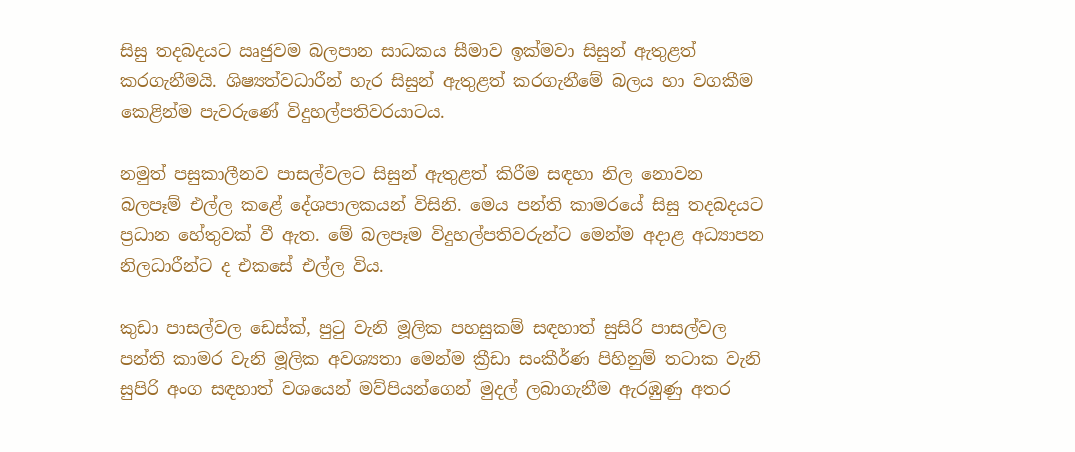සිසු තදබදයට ඍජුවම බලපාන සාධකය සීමාව ඉක්මවා සිසුන් ඇතුළත් කරගැනීමයි. ශිෂ්‍යත්වධාරීන් හැර සිසුන් ඇතුළත් කරගැනීමේ බලය හා වගකීම කෙළින්ම පැවරුණේ විදුහල්පතිවරයාටය.

නමුත් පසුකාලීනව පාසල්වලට සිසුන් ඇතුළත් කිරීම සඳහා නිල නොවන බලපෑම් එල්ල කළේ දේශපාලකයන් විසිනි. මෙය පන්ති කාමරයේ සිසු තදබදයට ප්‍රධාන හේතුවක් වී ඇත. මේ බලපෑම විදුහල්පතිවරුන්ට මෙන්ම අදාළ අධ්‍යාපන නිලධාරීන්ට ද එකසේ එල්ල විය.

කුඩා පාසල්වල ඩෙස්ක්, පුටු වැනි මූලික පහසුකම් සඳහාත් සුසිරි පාසල්වල පන්ති කාමර වැනි මූලික අවශ්‍යතා මෙන්ම ක්‍රීඩා සංකීර්ණ පිහිනුම් තටාක වැනි සුපිරි අංග සඳහාත් වශයෙන් මව්පියන්ගෙන් මුදල් ලබාගැනීම ඇරඹුණු අතර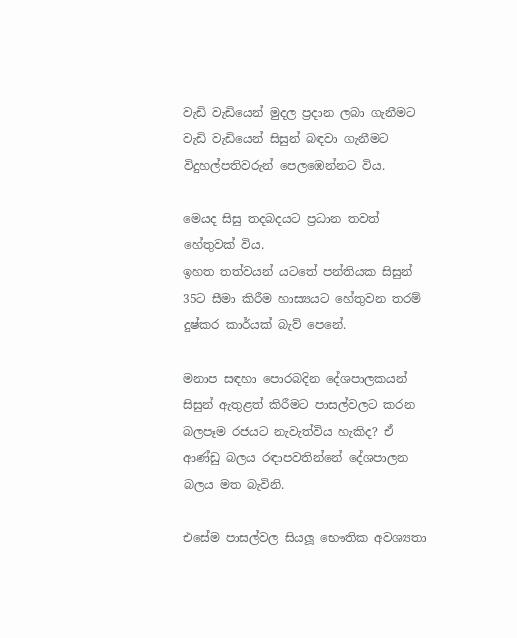වැඩි වැඩියෙන් මුදල ප්‍රදාන ලබා ගැනීමට වැඩි වැඩියෙන් සිසුන් බඳවා ගැනීමට විදුහල්පතිවරුන් පෙලඹෙන්නට විය.

මෙයද සිසු තදබදයට ප්‍රධාන තවත් හේතුවක් විය.
ඉහත තත්වයන් යටතේ පන්තියක සිසුන් 35ට සීමා කිරීම හාස්‍යයට හේතුවන තරම් දුෂ්කර කාර්යක් බැව් පෙනේ.

මනාප සඳහා පොරබදින දේශපාලකයන් සිසුන් ඇතුළත් කිරීමට පාසල්වලට කරන බලපෑම රජයට නැවැත්විය හැකිද? ඒ ආණ්ඩු බලය රඳාපවතින්නේ දේශපාලන බලය මත බැවිනි.

එසේම පාසල්වල සියලූ භෞතික අවශ්‍යතා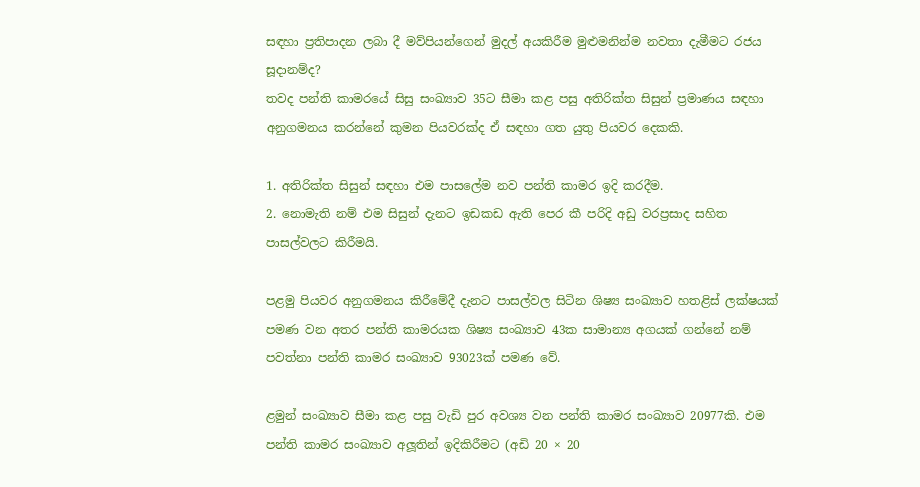සඳහා ප්‍රතිපාදන ලබා දී මව්පියන්ගෙන් මුදල් අයකිරීම මුළුමනින්ම නවතා දැමීමට රජය සූදානම්ද?
තවද පන්ති කාමරයේ සිසු සංඛ්‍යාව 35ට සීමා කළ පසු අතිරික්ත සිසුන් ප්‍රමාණය සඳහා අනුගමනය කරන්නේ කුමන පියවරක්ද ඒ සඳහා ගත යුතු පියවර දෙකකි.

1. අතිරික්ත සිසුන් සඳහා එම පාසලේම නව පන්ති කාමර ඉදි කරදීම.
2. නොමැති නම් එම සිසුන් දැනට ඉඩකඩ ඇති පෙර කී පරිදි අඩු වරප්‍රසාද සහිත පාසල්වලට කිරීමයි.

පළමු පියවර අනුගමනය කිරීමේදී දැනට පාසල්වල සිටින ශිෂ්‍ය සංඛ්‍යාව හතළිස් ලක්ෂයක් පමණ වන අතර පන්ති කාමරයක ශිෂ්‍ය සංඛ්‍යාව 43ක සාමාන්‍ය අගයක් ගන්නේ නම් පවත්නා පන්ති කාමර සංඛ්‍යාව 93023ක් පමණ වේ.

ළමුන් සංඛ්‍යාව සීමා කළ පසු වැඩි පුර අවශ්‍ය වන පන්ති කාමර සංඛ්‍යාව 20977කි. එම පන්ති කාමර සංඛ්‍යාව අලූතින් ඉදිකිරීමට (අඩි 20 × 20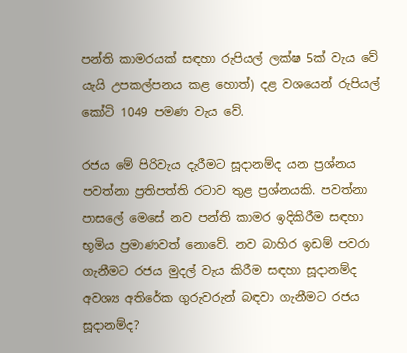පන්ති කාමරයක් සඳහා රුපියල් ලක්ෂ 5ක් වැය වේ යැයි උපකල්පනය කළ හොත්) දළ වශයෙන් රුපියල් කෝටි 1049 පමණ වැය වේ.

රජය මේ පිරිවැය දැරීමට සූදානම්ද යන ප්‍රශ්නය පවත්නා ප්‍රතිපත්ති රටාව තුළ ප්‍රශ්නයකි. පවත්නා පාසලේ මෙසේ නව පන්ති කාමර ඉදිකිරීම සඳහා භූමිය ප්‍රමාණවත් නොවේ. නව බාහිර ඉඩම් පවරා ගැනීමට රජය මුදල් වැය කිරීම සඳහා සූදානම්ද අවශ්‍ය අතිරේක ගුරුවරුන් බඳවා ගැනීමට රජය සූදානම්ද?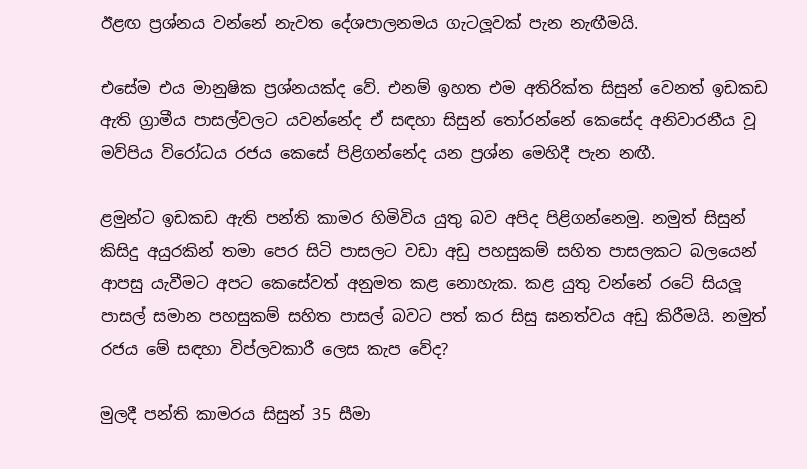ඊළඟ ප්‍රශ්නය වන්නේ නැවත දේශපාලනමය ගැටලූවක් පැන නැඟීමයි.

එසේම එය මානුෂික ප්‍රශ්නයක්ද වේ. එනම් ඉහත එම අතිරික්ත සිසුන් වෙනත් ඉඩකඩ ඇති ග්‍රාමීය පාසල්වලට යවන්නේද ඒ සඳහා සිසුන් තෝරන්නේ කෙසේද අනිවාරනීය වූ මව්පිය විරෝධය රජය කෙසේ පිළිගන්නේද යන ප්‍රශ්න මෙහිදී පැන නඟී.

ළමුන්ට ඉඩකඩ ඇති පන්ති කාමර හිමිවිය යුතු බව අපිද පිළිගන්නෙමු. නමුත් සිසුන් කිසිදු අයුරකින් තමා පෙර සිටි පාසලට වඩා අඩු පහසුකම් සහිත පාසලකට බලයෙන් ආපසු යැවීමට අපට කෙසේවත් අනුමත කළ නොහැක. කළ යුතු වන්නේ රටේ සියලූ පාසල් සමාන පහසුකම් සහිත පාසල් බවට පත් කර සිසු ඝනත්වය අඩු කිරීමයි. නමුත් රජය මේ සඳහා විප්ලවකාරී ලෙස කැප වේද?

මුලදී පන්ති කාමරය සිසුන් 35 සීමා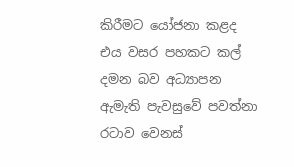කිරීමට යෝජනා කළද එය වසර පහකට කල් දමන බව අධ්‍යාපන ඇමැති පැවසුවේ පවත්නා රටාව වෙනස්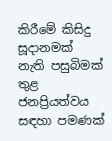කිරීමේ කිසිදු සූදානමක් නැති පසුබිමක් තුළ ජනප්‍රියත්වය සඳහා පමණක්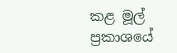කළ මූල් ප්‍රකාශයේ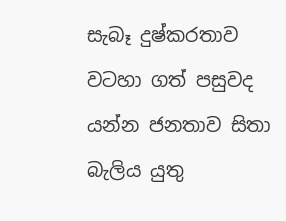සැබෑ දුෂ්කරතාව වටහා ගත් පසුවද යන්න ජනතාව සිතා බැලිය යුතු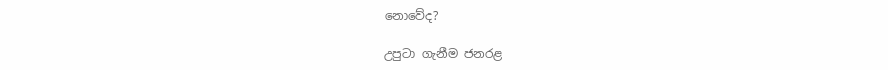නොවේද?

උපුටා ගැනීම ජනරළ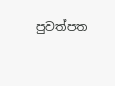පුවත්පත